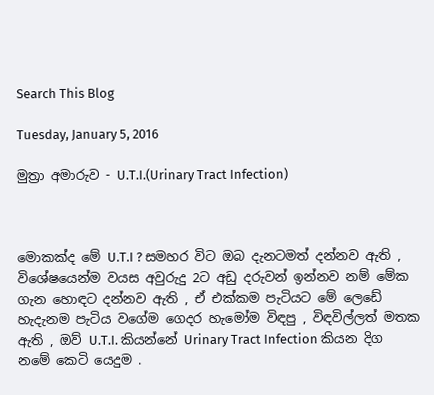Search This Blog

Tuesday, January 5, 2016

මුත්‍රා අමාරුව - U.T.I.(Urinary Tract Infection)



මොකක්ද මේ U.T.I ? සමහර විට ඔබ දැනටමත් දන්නව ඇති , විශේෂයෙන්ම වයස අවුරුදු 2ට අඩු දරුවන් ඉන්නව නම් මේක ගැන හොඳට දන්නව ඇති , ඒ එක්කම පැටියට මේ ලෙඩේ හැදැනම පැටිය වගේම ගෙදර හැමෝම විඳපු , විඳවිල්ලත් මතක ඇති , ඔව් U.T.I. කියන්නේ Urinary Tract Infection කියන දිග නමේ කෙටි යෙදුම .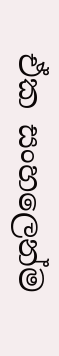ඒක සංහලෙන්ම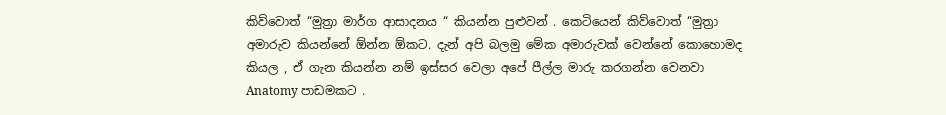කිව්වොත් “මුත්‍රා මාර්ග ආසාදනය “ කියන්න පුළුවන් . කෙටියෙන් කිව්වොත් “මුත්‍රා අමාරුව කියන්නේ ඕන්න ඕකට. දැන් අපි බලමු මේක අමාරුවක් වෙන්නේ කොහොමද කියල , ඒ ගැන කියන්න නම් ඉස්සර වෙලා අපේ පීල්ල මාරු කරගන්න වෙනවා Anatomy පාඩමකට .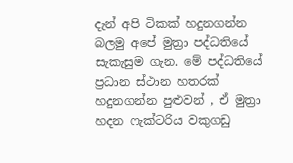දැන් අපි ටිකක් හදුනගන්න බලමු අපේ මුත්‍රා පද්ධතියේ සැකැසුම ගැන. මේ පද්ධතියේ ප්‍රධාන ස්ථාන හතරක් හදුනගන්න පුළුවන් , ඒ මුත්‍රා හදන ෆැක්ටරිය වකුගඩු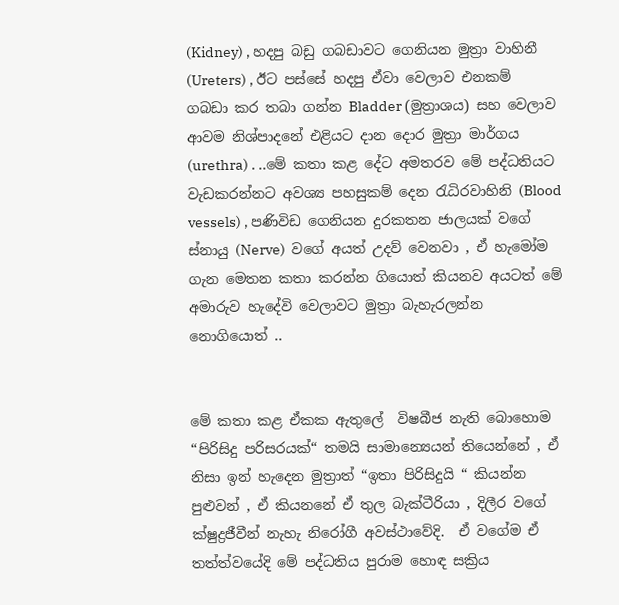(Kidney) , හදපු බඩු ගබඩාවට ගෙනියන මුත්‍රා වාහිනී (Ureters) , ඊට පස්සේ හදපු ඒවා වෙලාව එනකම් ගබඩා කර තබා ගන්න Bladder (මුත්‍රාශය) සහ වෙලාව ආවම නිශ්පාදනේ එළියට දාන දොර මුත්‍රා මාර්ගය (urethra) . ..මේ කතා කළ දේට අමතරව මේ පද්ධතියට වැඩකරන්නට අවශ්‍ය පහසුකම් දෙන රැධිරවාහිනි (Blood vessels) , පණිවිඩ ගෙනියන දුරකතන ජාලයක් වගේ ස්නායු (Nerve)  වගේ අයත් උදව් වෙනවා , ඒ හැමෝම ගැන මෙතන කතා කරන්න ගියොත් කියනව අයටත් මේ අමාරුව හැදේවි වෙලාවට මුත්‍රා බැහැරලන්න නොගියොත් ..


මේ කතා කළ ඒකක ඇතුලේ  විෂබීජ නැති බොහොම “පිරිසිදු පරිසරයක්“ තමයි සාමාන්‍යෙයන් තියෙන්නේ , ඒ නිසා ඉන් හැදෙන මුත්‍රාත් “ඉතා පිරිසිදුයි “ කියන්න පුළුවන් , ඒ කියනනේ ඒ තුල බැක්ටීරියා , දිලීර වගේ ක්ෂුද්‍රජීවීන් නැහැ නිරෝගී අවස්ථාවේදි.  ඒ වගේම ඒ තත්ත්වයේදි මේ පද්ධතිය පුරාම හොඳ සක්‍රිය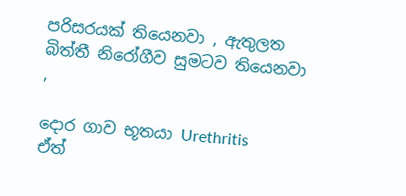පරිසරයක් තියෙනවා , ඇතුලත බිත්තී නිරෝගීව සුමටව තියෙනවා ,

දොර ගාව භූතයා Urethritis
ඒත්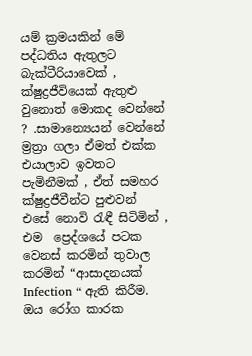යම් ක්‍රමයකින් මේ පද්ධතිය ඇතුලට බැක්ටීරියාවෙක් , ක්ෂුද්‍රජීවියෙක් ඇතුළු වුනොත් මොකද වෙන්නේ ? .සාමාන්‍යෙයන් වෙන්නේ ම්‍රත්‍රා ගලා ඒමත් එක්ක එයාලාව ඉවතට පැමිනීමක් , ඒත් සමහර ක්ෂුද්‍රජීවීන්ට පුළුවන්  එසේ නොවි රැඳී සිටිමින් , එම  ප්‍රෙද්ශයේ පටක වෙනස් කරමින් තුවාල කරමින් “ආසාදනයක් Infection “ ඇති කිරීම. ඔය රෝග කාරක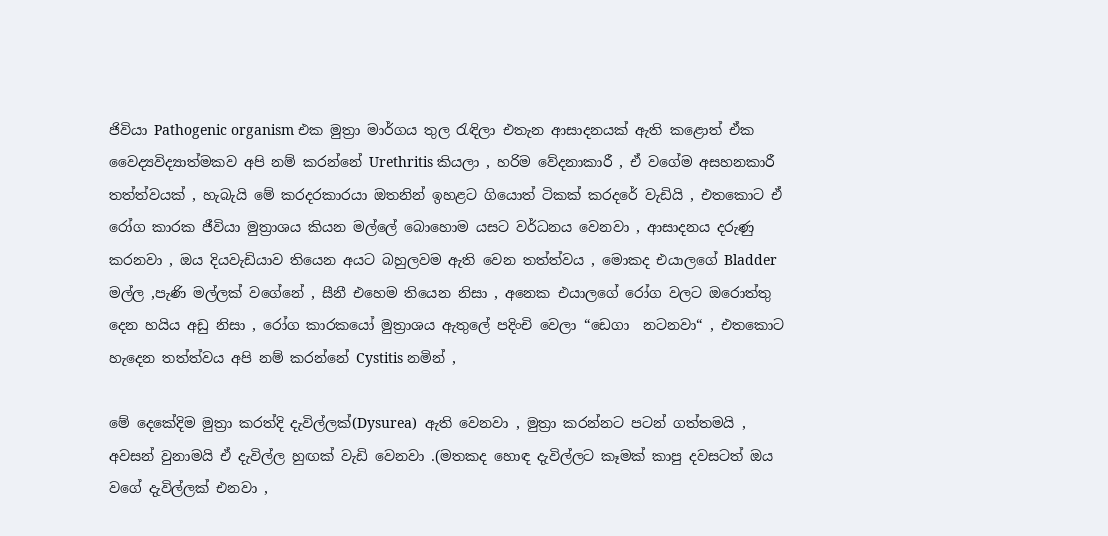ජිවියා Pathogenic organism එක මුත්‍රා මාර්ගය තුල රැඳිලා එතැන ආසාදනයක් ඇති කළොත් ඒක වෛද්‍යවිද්‍යාත්මකව අපි නම් කරන්නේ Urethritis කියලා , හරිම වේදනාකාරී , ඒ වගේම අසහනකාරී තත්ත්වයක් , හැබැයි මේ කරදරකාරයා ඔතනින් ඉහළට ගියොත් ටිකක් කරදරේ වැඩියි , එතකොට ඒ රෝග කාරක ජීවියා මුත්‍රාශය කියන මල්ලේ බොහොම යසට වර්ධනය වෙනවා , ආසාදනය දරුණු කරනවා , ඔය දියවැඩියාව තියෙන අයට බහුලවම ඇති වෙන තත්ත්වය , මොකද එයාලගේ Bladder මල්ල ,පැණි මල්ලක් වගේනේ , සීනී එහෙම තියෙන නිසා , අනෙක එයාලගේ රෝග වලට ඔරොත්තු දෙන හයිය අඩු නිසා , රෝග කාරකයෝ මුත්‍රාශය ඇතුලේ පදිංචි වෙලා “ඩෙගා  නටනවා“ , එතකොට හැදෙන තත්ත්වය අපි නම් කරන්නේ Cystitis නමින් ,

මේ දෙකේදිම මුත්‍රා කරත්දි දැවිල්ලක්(Dysurea)  ඇති වෙනවා , මුත්‍රා කරන්නට පටන් ගත්තමයි , අවසන් වුනාමයි ඒ දැවිල්ල හුඟක් වැඩි වෙනවා .(මතකද හොඳ දැවිල්ලට කෑමක් කාපු දවසටත් ඔය වගේ දැවිල්ලක් එනවා ,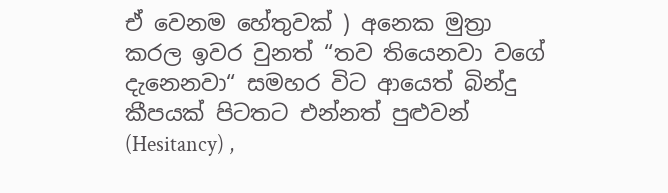ඒ වෙනම හේතුවක් ) අනෙක මුත්‍රා කරල ඉවර වුනත් “තව තියෙනවා වගේ දැනෙනවා“ සමහර විට ආයෙත් බින්දු කීපයක් පිටතට එන්නත් පුළුවන් (Hesitancy) ,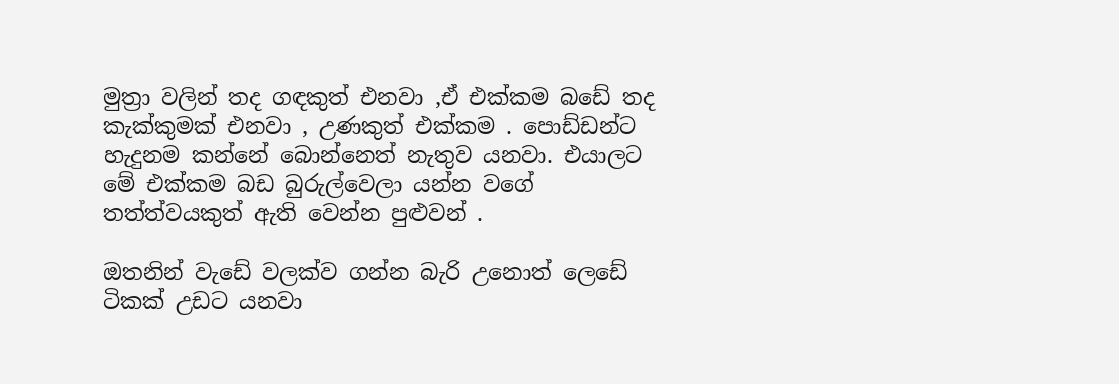මුත්‍රා වලින් තද ගඳකුත් එනවා ,ඒ එක්කම බඩේ තද කැක්කුමක් එනවා , උණකුත් එක්කම . පොඩ්ඩන්ට හැදුනම කන්නේ බොන්නෙත් නැතුව යනවා. එයාලට මේ එක්කම බඩ බුරුල්වෙලා යන්න වගේ තත්ත්වයකුත් ඇති වෙන්න පුළුවන් .

ඔතනින් වැඩේ වලක්ව ගන්න බැරි උනොත් ලෙඩේ ටිකක් උඩට යනවා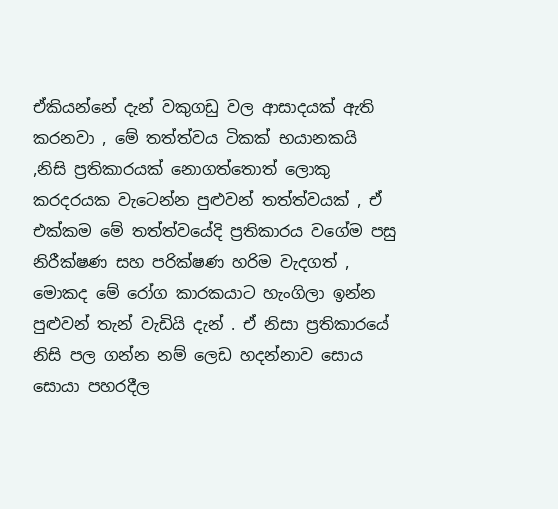ඒකියන්නේ දැන් වකුගඩු වල ආසාදයක් ඇති කරනවා , මේ තත්ත්වය ටිකක් භයානකයි ,නිසි ප්‍රතිකාරයක් නොගත්තොත් ලොකු කරදරයක වැටෙන්න පුළුවන් තත්ත්වයක් , ඒ එක්කම මේ තත්ත්වයේදි ප්‍රතිකාරය වගේම පසු නිරීක්ෂණ සහ පරික්ෂණ හරිම වැදගත් , මොකද මේ රෝග කාරකයාට හැංගිලා ඉන්න පුළුවන් තැන් වැඩියි දැන් . ඒ නිසා ප්‍රතිකාරයේ නිසි පල ගන්න නම් ලෙඩ හදන්නාව සොය සොයා පහරදීල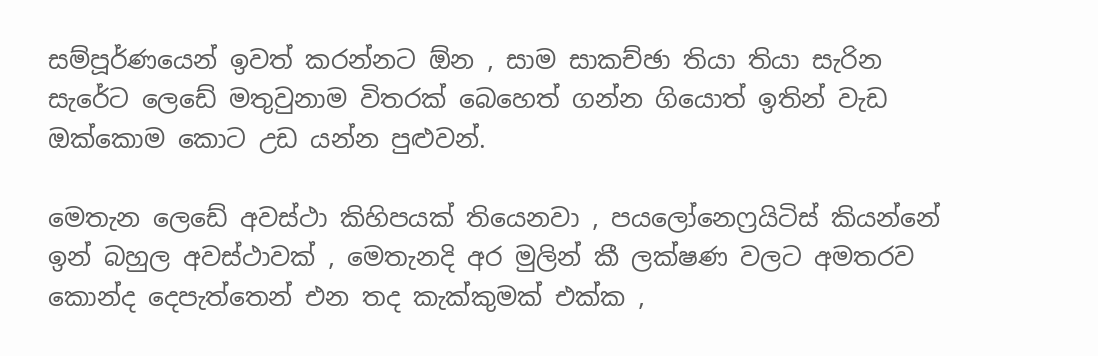සම්පූර්ණයෙන් ඉවත් කරන්නට ඕන , සාම සාකච්ඡා තියා තියා සැරින සැරේට ලෙඩේ මතුවුනාම විතරක් බෙහෙත් ගන්න ගියොත් ඉතින් වැඩ ඔක්කොම කොට උඩ යන්න පුළුවන්.

මෙතැන ලෙඩේ අවස්ථා කිහිපයක් තියෙනවා , පයලෝනෙෆ්‍රයිටිස් කියන්නේ ඉන් බහුල අවස්ථාවක් , මෙතැනදි අර මුලින් කී ලක්ෂණ වලට අමතරව කොන්ද දෙපැත්තෙන් එන තද කැක්කුමක් එක්ක ,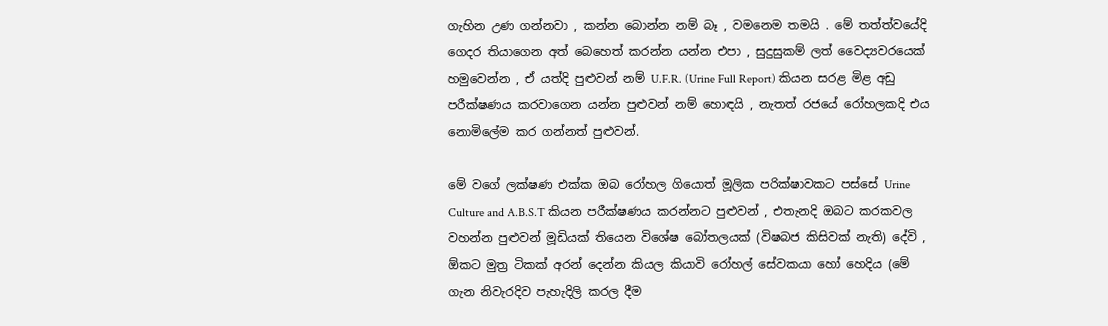ගැහින උණ ගන්නවා , කන්න බොන්න නම් බෑ , වමනෙම තමයි . මේ තත්ත්වයේදි ගෙදර තියාගෙන අත් බෙහෙත් කරන්න යන්න එපා , සුදුසුකම් ලත් වෛද්‍යවරයෙක් හමුවෙන්න , ඒ යත්දි පුළුවන් නම් U.F.R. (Urine Full Report) කියන සරළ මිළ අඩු පරීක්ෂණය කරවාගෙන යන්න පුළුවන් නම් හොඳයි , නැතත් රජයේ රෝහලකදි එය නොමිලේම කර ගන්නත් පුළුවන්.

මේ වගේ ලක්ෂණ එක්ක ඔබ රෝහල ගියොත් මූලික පරික්ෂාවකට පස්සේ Urine Culture and A.B.S.T කියන පරීක්ෂණය කරන්නට පුළුවන් , එතැනදි ඔබට කරකවල වහන්න පුළුවන් මූඩියක් තියෙන විශේෂ බෝතලයක් (විෂබජ කිසිවක් නැති) දේවි , ඕකට මුත්‍ර ටිකක් අරන් දෙන්න කියල කියාවි රෝහල් සේවකයා හෝ හෙදිය (මේ ගැන නිවැරදිව පැහැදිලි කරල දීම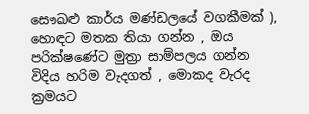සෞඛළු කාර්ය මණ්ඩලයේ වගකීමක් ), හොඳට මතක තියා ගන්න , ඔය පරික්ෂණේට මුත්‍රා සාම්පලය ගන්න විදිය හරිම වැදගත් , මොකද වැරද ක්‍රමයට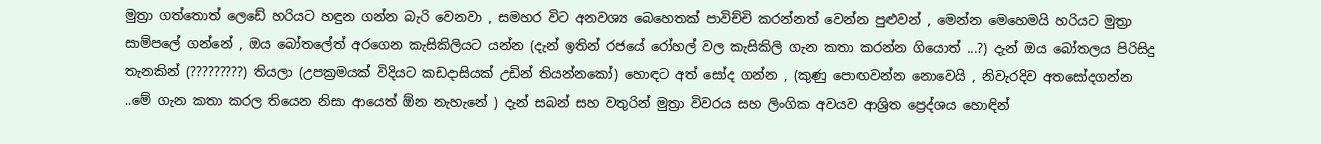මුත්‍රා ගත්තොත් ලෙඩේ හරියට හඳුන ගන්න බැරි වෙනවා , සමහර විට අනවශ්‍ය බෙහෙතක් පාවිච්චි කරන්නත් වෙන්න පුළුවන් , මෙන්න මෙහෙමයි හරියට මුත්‍රා සාම්පලේ ගන්නේ , ඔය බෝතලේත් අරගෙන කැසිකිලියට යන්න (දැන් ඉතින් රජයේ රෝහල් වල කැසිකිලි ගැන කතා කරන්න ගියොත් ...?) දැන් ඔය බෝතලය පිරිසිදු තැනකින් (?????????) තියලා (උපක්‍රමයක් විදියට කඩදාසියක් උඩින් තියන්නකෝ) හොඳට අත් සෝද ගන්න , (කුණු පොඟවන්න නොවෙයි , නිවැරදිව අතසෝදගන්න ..මේ ගැන කතා කරල තියෙන නිසා ආයෙත් ඕන නැහැනේ ) දැන් සබන් සහ වතුරින් මුත්‍රා විවරය සහ ලිංගික අවයව ආශ්‍රිත ප්‍රෙද්ශය හොඳින්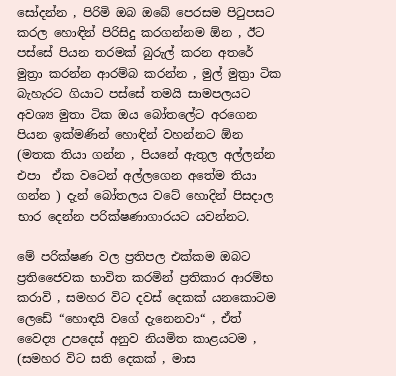සෝදන්න , පිරිමි ඔබ ඔබේ පෙරසම පිටුපසට කරල හොඳින් පිරිසිදු කරගන්නම ඕන , ඊට පස්සේ පියන තරමක් බුරුල් කරන අතරේ මුත්‍රා කරන්න ආරම්බ කරන්න , මුල් මුත්‍රා ටික බැහැරට ගියාට පස්සේ තමයි සාමපලයට අවශ්‍ය මුතා ටික ඔය බෝතලේට අරගෙන පියන ඉක්මණින් හොඳින් වහන්නට ඕන (මතක තියා ගන්න , පියනේ ඇතුල අල්ලන්න එපා  ඒක වටෙන් අල්ලගෙන අතේම තියා ගන්න ) දැන් බෝතලය වටේ හොදින් පිසදාල භාර දෙන්න පරික්ෂණාගාරයට යවන්නට.

මේ පරික්ෂණ වල ප්‍රතිපල එක්කම ඔබට ප්‍රතිජෛවක භාවිත කරමින් ප්‍රතිකාර ආරම්භ කරාවි , සමහර විට දවස් දෙකක් යනකොටම ලෙඩේ “හොඳයි වගේ දැනෙනවා“ , ඒත් වෛද්‍ය උපදෙස් අනුව නියමිත කාළයටම , (සමහර විට සති දෙකක් , මාස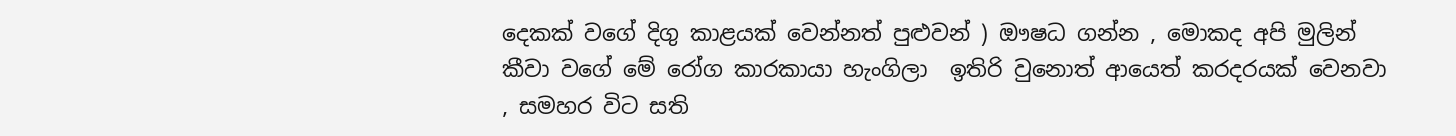දෙකක් වගේ දිගු කාළයක් වෙන්නත් පුළුවන් ) ඖෂධ ගන්න , මොකද අපි මුලින් කීවා වගේ මේ රෝග කාරකායා හැංගිලා  ඉතිරි වුනොත් ආයෙත් කරදරයක් වෙනවා , සමහර විට සති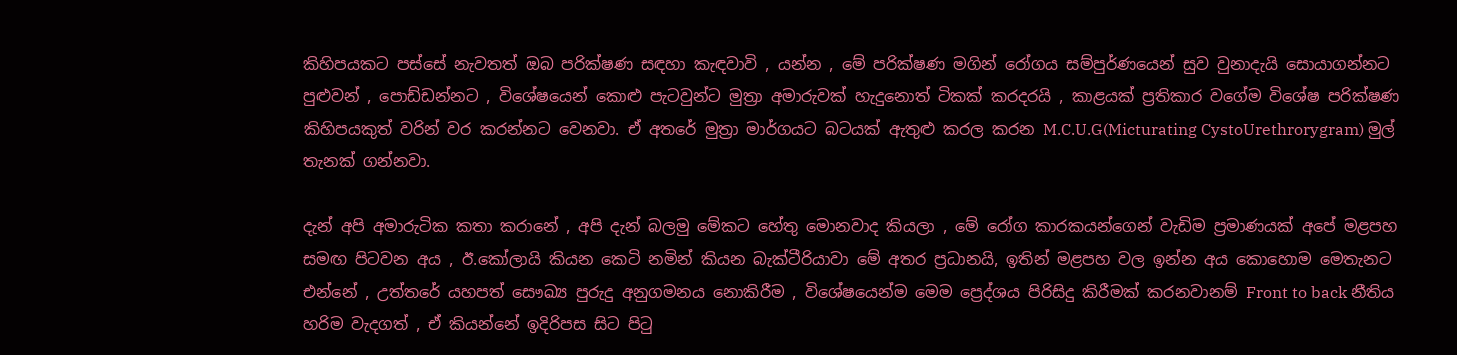කිහිපයකට පස්සේ නැවතත් ඔබ පරික්ෂණ සඳහා කැඳවාවි , යන්න , මේ පරික්ෂණ මගින් රෝගය සම්පුර්ණයෙන් සුව වුනාදැයි සොයාගන්නට පුළුවන් , පොඩ්ඩන්නට , විශේෂයෙන් කොළු පැටවුන්ට මුත්‍රා අමාරුවක් හැදුනොත් ටිකක් කරදරයි , කාළයක් ප්‍රතිකාර වගේම විශේෂ පරික්ෂණ කිහිපයකුත් වරින් වර කරන්නට වෙනවා. ඒ අතරේ මුත්‍රා මාර්ගයට බටයක් ඇතුළු කරල කරන M.C.U.G(Micturating CystoUrethrorygram) මුල් තැනක් ගන්නවා.

දැන් අපි අමාරුටික කතා කරානේ , අපි දැන් බලමු මේකට හේතු මොනවාද කියලා , මේ රෝග කාරකයන්ගෙන් වැඩිම ප්‍රමාණයක් අපේ මළපහ සමඟ පිටවන අය , ඊ.කෝලායි කියන කෙටි නමින් කියන බැක්ටීරියාවා මේ අතර ප්‍රධානයි, ඉතින් මළපහ වල ඉන්න අය කොහොම මෙතැනට එන්නේ , උත්තරේ යහපත් සෞඛ්‍ය පුරුදු අනුගමනය නොකිරීම , විශේෂයෙන්ම මෙම ප්‍රෙද්ශය පිරිසිදු කිරීමක් කරනවානම් Front to back නීතිය හරිම වැදගත් , ඒ කියන්නේ ඉදිරිපස සිට පිටු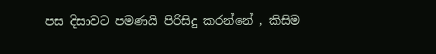පස දිසාවට පමණයි පිරිසිදු කරන්නේ , කිසිම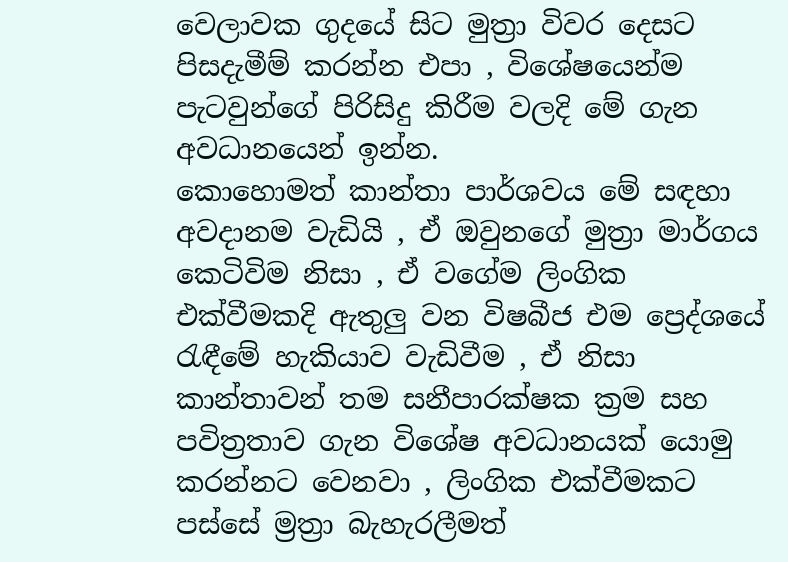වෙලාවක ගුදයේ සිට මුත්‍රා විවර දෙසට පිසදැමීම් කරන්න එපා , විශේෂයෙන්ම පැටවුන්ගේ පිරිසිදු කිරීම වලදි මේ ගැන අවධානයෙන් ඉන්න.
කොහොමත් කාන්තා පාර්ශවය මේ සඳහා අවදානම වැඩියි , ඒ ඔවුනගේ මුත්‍රා මාර්ගය කෙටිවිම නිසා , ඒ වගේම ලිංගික එක්වීමකදි ඇතුලු වන විෂබීජ එම ප්‍රෙද්ශයේ රැඳීමේ හැකියාව වැඩිවීම , ඒ නිසා කාන්තාවන් තම සනීපාරක්ෂක ක්‍රම සහ පවිත්‍රතාව ගැන විශේෂ අවධානයක් යොමු කරන්නට වෙනවා , ලිංගික එක්වීමකට පස්සේ ම්‍රත්‍රා බැහැරලීමත්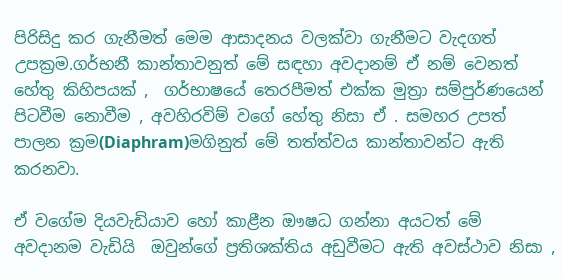පිරිසිදු කර ගැනීමත් මෙම ආසාදනය වලක්වා ගැනීමට වැදගත් උපක්‍රම.ගර්භනී කාන්තාවනුත් මේ සඳහා අවදානම් ඒ නම් වෙනත් හේතු කිහිපයක් ,  ගර්භාෂයේ තෙරපීමත් එක්ක මුත්‍රා සම්පුර්ණයෙන් පිටවීම නොවීම , අවහිරවිම් වගේ හේතු නිසා ඒ . සමහර උපත් පාලන ක්‍රම(Diaphram)මගිනුත් මේ තත්ත්වය කාන්තාවන්ට ඇති කරනවා.

ඒ වගේම දියවැඩියාව හෝ කාළීන ඖෂධ ගන්නා අයටත් මේ අවදානම වැඩියි  ඔවුන්ගේ ප්‍රතිශක්තිය අඩුවීමට ඇති අවස්ථාව නිසා ,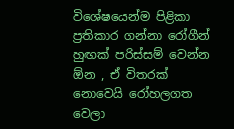විශේෂයෙන්ම පිළිකා ප්‍රතිකාර ගන්නා රෝගීන් හුඟක් පරිස්සම් වෙන්න ඕන , ඒ විතරක් නොවෙයි රෝහලගත වෙලා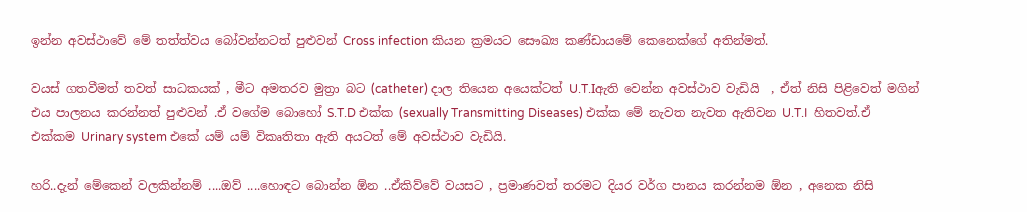ඉන්න අවස්ථාවේ මේ තත්ත්වය බෝවන්නටත් පුළුවන් Cross infection කියන ක්‍රමයට සෞඛ්‍ය කණ්ඩායමේ කෙනෙක්ගේ අතින්මත්.

වයස් ගතවීමත් තවත් සාධකයක් , මීට අමතරව මුත්‍රා බට (catheter) දාල තියෙන අයෙක්ටත් U.T.Iඇති වෙන්න අවස්ථාව වැඩියි  , ඒත් නිසි පිළිවෙත් මගින් එය පාලනය කරන්නත් පුළුවන් .ඒ වගේම බොහෝ S.T.D එක්ක (sexually Transmitting Diseases) එක්ක මේ නැවත නැවත ඇතිවන U.T.I  හිතවත්.ඒ එක්කම Urinary system එකේ යම් යම් විකෘතිතා ඇති අයටත් මේ අවස්ථාව වැඩියි.

හරි..දැන් මේකෙන් වලකින්නම් ....ඔව් ....හොඳට බොන්න ඕන ..ඒකිව්වේ වයසට , ප්‍රමාණවත් තරමට දියර වර්ග පානය කරන්නම ඕන , අනෙක නිසි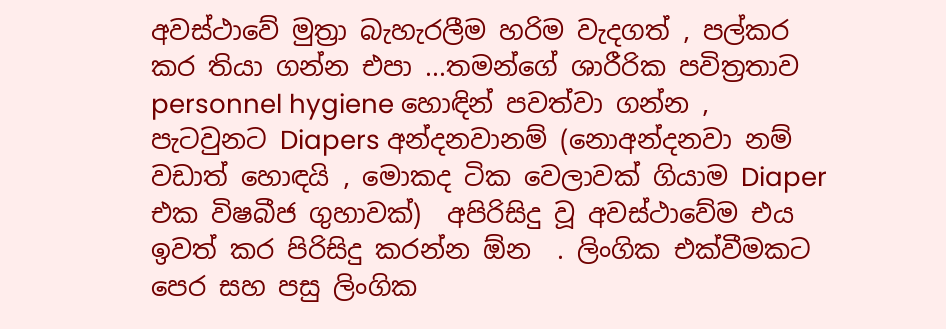අවස්ථාවේ මුත්‍රා බැහැරලීම හරිම වැදගත් , පල්කර කර තියා ගන්න එපා ...තමන්ගේ ශාරීරික පවිත්‍රතාව personnel hygiene හොඳින් පවත්වා ගන්න , පැටවුනට Diapers අන්දනවානම් (නොඅන්දනවා නම් වඩාත් හොඳයි , මොකද ටික වෙලාවක් ගියාම Diaper එක විෂබීජ ගුහාවක්)  අපිරිසිදු වූ අවස්ථාවේම එය ඉවත් කර පිරිසිදු කරන්න ඕන  . ලිංගික එක්වීමකට පෙර සහ පසු ලිංගික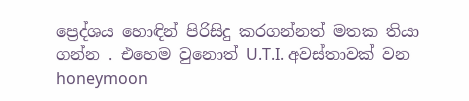ප්‍රෙද්ශය හොඳින් පිරිසිදු කරගන්නත් මතක තියා ගන්න . එහෙම වුනොත් U.T.I. අවස්තාවක් වන  honeymoon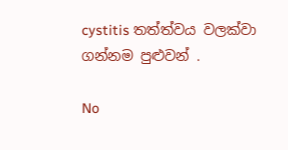cystitis තත්ත්වය වලක්වා ගන්නම පුළුවන් .

No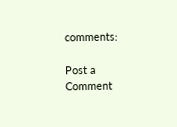comments:

Post a Comment